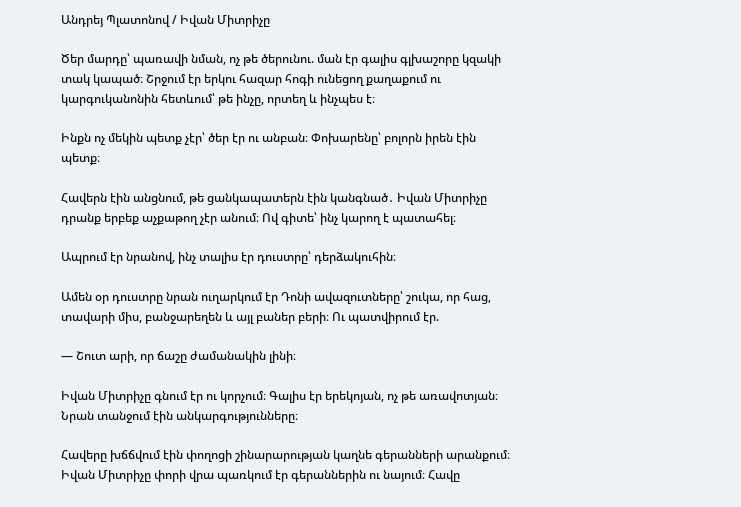Անդրեյ Պլատոնով / Իվան Միտրիչը

Ծեր մարդը՝ պառավի նման, ոչ թե ծերունու. ման էր գալիս գլխաշորը կզակի տակ կապած։ Շրջում էր երկու հազար հոգի ունեցող քաղաքում ու կարգուկանոնին հետևում՝ թե ինչը, որտեղ և ինչպես է։

Ինքն ոչ մեկին պետք չէր՝ ծեր էր ու անբան։ Փոխարենը՝ բոլորն իրեն էին պետք։

Հավերն էին անցնում, թե ցանկապատերն էին կանգնած․ Իվան Միտրիչը դրանք երբեք աչքաթող չէր անում։ Ով գիտե՝ ինչ կարող է պատահել։

Ապրում էր նրանով, ինչ տալիս էր դուստրը՝ դերձակուհին։

Ամեն օր դուստրը նրան ուղարկում էր Դոնի ավազուտները՝ շուկա, որ հաց, տավարի միս, բանջարեղեն և այլ բաներ բերի։ Ու պատվիրում էր.

— Շուտ արի, որ ճաշը ժամանակին լինի։

Իվան Միտրիչը գնում էր ու կորչում։ Գալիս էր երեկոյան, ոչ թե առավոտյան։ Նրան տանջում էին անկարգությունները։

Հավերը խճճվում էին փողոցի շինարարության կաղնե գերանների արանքում։ Իվան Միտրիչը փորի վրա պառկում էր գերաններին ու նայում։ Հավը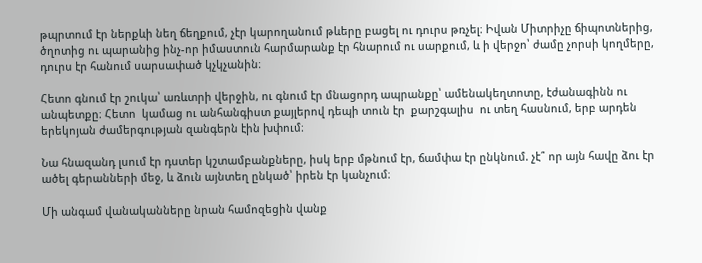թպրտում էր ներքևի նեղ ճեղքում, չէր կարողանում թևերը բացել ու դուրս թռչել։ Իվան Միտրիչը ճիպոտներից, ծղոտից ու պարանից ինչ-որ իմաստուն հարմարանք էր հնարում ու սարքում, և ի վերջո՝ ժամը չորսի կողմերը, դուրս էր հանում սարսափած կչկչանին։

Հետո գնում էր շուկա՝ առևտրի վերջին, ու գնում էր մնացորդ ապրանքը՝ ամենակեղտոտը, էժանագինն ու անպետքը։ Հետո  կամաց ու անհանգիստ քայլերով դեպի տուն էր  քարշգալիս  ու տեղ հասնում, երբ արդեն երեկոյան ժամերգության զանգերն էին խփում։

Նա հնազանդ լսում էր դստեր կշտամբանքները, իսկ երբ մթնում էր, ճամփա էր ընկնում. չէ՞ որ այն հավը ձու էր ածել գերանների մեջ, և ձուն այնտեղ ընկած՝ իրեն էր կանչում։

Մի անգամ վանականները նրան համոզեցին վանք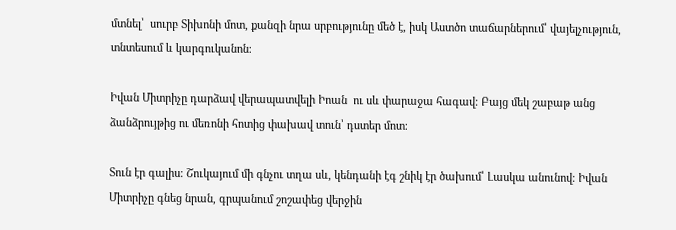մտնել՝  սուրբ Տիխոնի մոտ, քանզի նրա սրբությունը մեծ է, իսկ Աստծո տաճարներում՝ վայելչություն, տնտեսում և կարգուկանոն։

Իվան Միտրիչը դարձավ վերապատվելի Իոան  ու սև փարաջա հագավ։ Բայց մեկ շաբաթ անց ձանձրույթից ու մեռոնի հոտից փախավ տուն՝ դստեր մոտ։

Տուն էր գալիս։ Շուկայում մի գնչու տղա սև, կենդանի էգ շնիկ էր ծախում՝ Լասկա անունով։ Իվան Միտրիչը գնեց նրան, գրպանում շոշափեց վերջին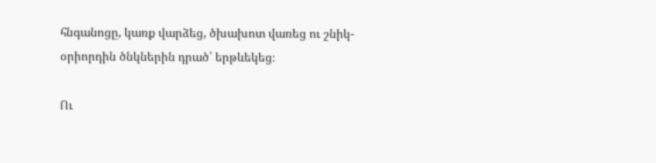հնգանոցը, կառք վարձեց, ծխախոտ վառեց ու շնիկ-օրիորդին ծնկներին դրած՝ երթևեկեց։

Ու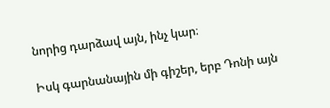նորից դարձավ այն, ինչ կար։

Իսկ գարնանային մի գիշեր, երբ Դոնի այն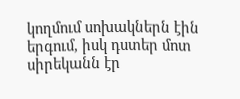կողմում սոխակներն էին երգում, իսկ դստեր մոտ սիրեկանն էր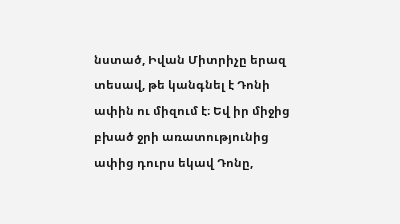նստած, Իվան Միտրիչը երազ տեսավ, թե կանգնել է Դոնի ափին ու միզում է։ Եվ իր միջից բխած ջրի առատությունից ափից դուրս եկավ Դոնը,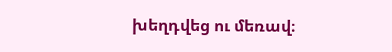խեղդվեց ու մեռավ։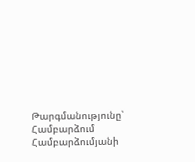Թարգմանությունը՝ Համբարձում Համբարձումյանի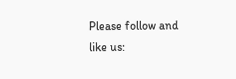Please follow and like us: